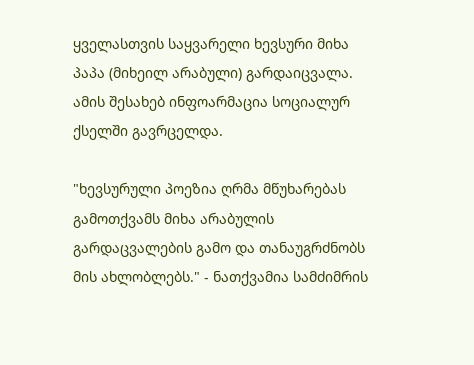ყველასთვის საყვარელი ხევსური მიხა პაპა (მიხეილ არაბული) გარდაიცვალა. ამის შესახებ ინფოარმაცია სოციალურ ქსელში გავრცელდა.

"ხევსურული პოეზია ღრმა მწუხარებას გამოთქვამს მიხა არაბულის გარდაცვალების გამო და თანაუგრძნობს მის ახლობლებს." - ნათქვამია სამძიმრის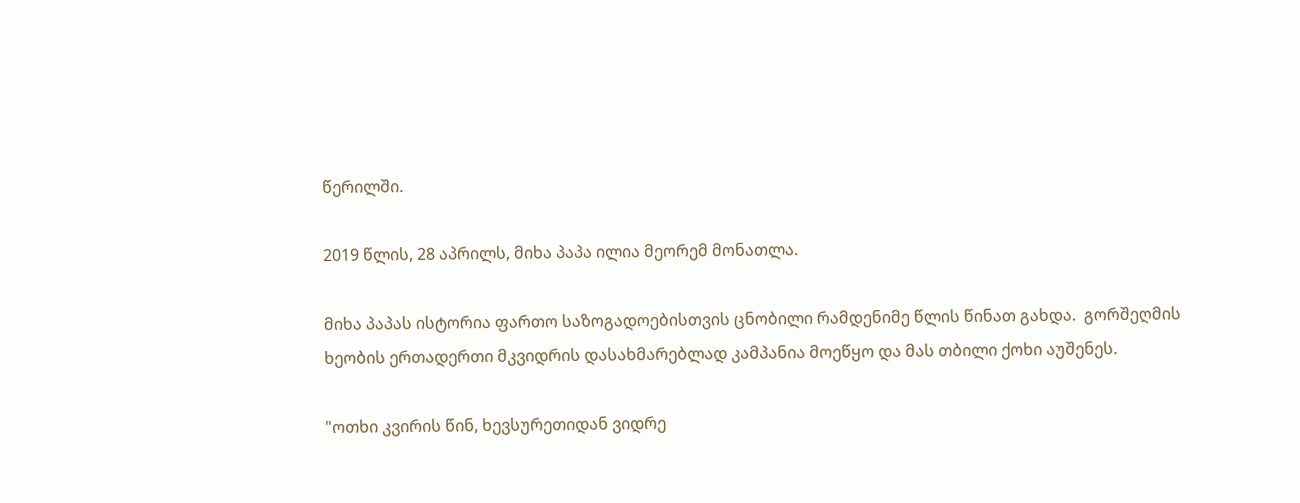წერილში.

2019 წლის, 28 აპრილს, მიხა პაპა ილია მეორემ მონათლა.

მიხა პაპას ისტორია ფართო საზოგადოებისთვის ცნობილი რამდენიმე წლის წინათ გახდა.  გორშეღმის ხეობის ერთადერთი მკვიდრის დასახმარებლად კამპანია მოეწყო და მას თბილი ქოხი აუშენეს.

"ოთხი კვირის წინ, ხევსურეთიდან ვიდრე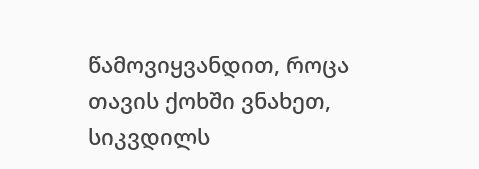წამოვიყვანდით, როცა თავის ქოხში ვნახეთ, სიკვდილს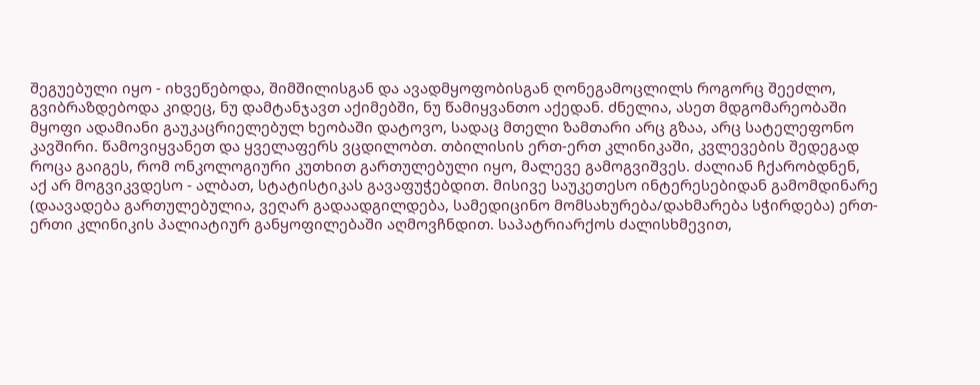შეგუებული იყო - იხვეწებოდა, შიმშილისგან და ავადმყოფობისგან ღონეგამოცლილს როგორც შეეძლო, გვიბრაზდებოდა კიდეც, ნუ დამტანჯავთ აქიმებში, ნუ წამიყვანთო აქედან. ძნელია, ასეთ მდგომარეობაში მყოფი ადამიანი გაუკაცრიელებულ ხეობაში დატოვო, სადაც მთელი ზამთარი არც გზაა, არც სატელეფონო კავშირი. წამოვიყვანეთ და ყველაფერს ვცდილობთ. თბილისის ერთ-ერთ კლინიკაში, კვლევების შედეგად როცა გაიგეს, რომ ონკოლოგიური კუთხით გართულებული იყო, მალევე გამოგვიშვეს. ძალიან ჩქარობდნენ, აქ არ მოგვიკვდესო - ალბათ, სტატისტიკას გავაფუჭებდით. მისივე საუკეთესო ინტერესებიდან გამომდინარე (დაავადება გართულებულია, ვეღარ გადაადგილდება, სამედიცინო მომსახურება/დახმარება სჭირდება) ერთ-ერთი კლინიკის პალიატიურ განყოფილებაში აღმოვჩნდით. საპატრიარქოს ძალისხმევით,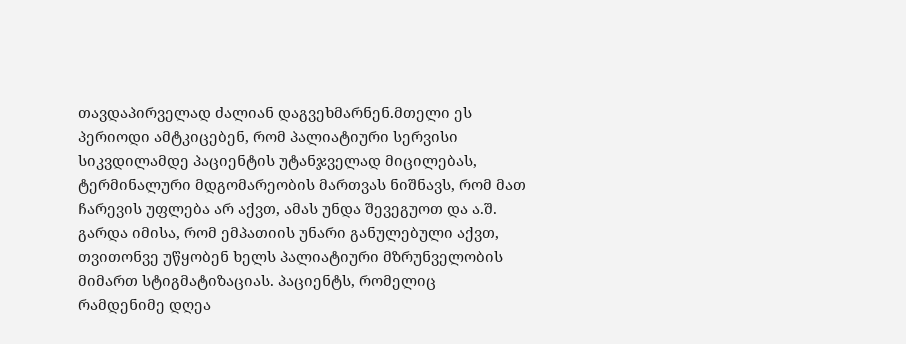თავდაპირველად ძალიან დაგვეხმარნენ.მთელი ეს პერიოდი ამტკიცებენ, რომ პალიატიური სერვისი სიკვდილამდე პაციენტის უტანჯველად მიცილებას, ტერმინალური მდგომარეობის მართვას ნიშნავს, რომ მათ ჩარევის უფლება არ აქვთ, ამას უნდა შევეგუოთ და ა.შ. გარდა იმისა, რომ ემპათიის უნარი განულებული აქვთ, თვითონვე უწყობენ ხელს პალიატიური მზრუნველობის მიმართ სტიგმატიზაციას. პაციენტს, რომელიც რამდენიმე დღეა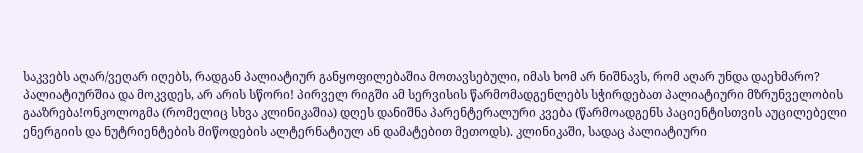საკვებს აღარ/ვეღარ იღებს, რადგან პალიატიურ განყოფილებაშია მოთავსებული, იმას ხომ არ ნიშნავს, რომ აღარ უნდა დაეხმარო? პალიატიურშია და მოკვდეს, არ არის სწორი! პირველ რიგში ამ სერვისის წარმომადგენლებს სჭირდებათ პალიატიური მზრუნველობის გააზრება!ონკოლოგმა (რომელიც სხვა კლინიკაშია) დღეს დანიშნა პარენტერალური კვება (წარმოადგენს პაციენტისთვის აუცილებელი ენერგიის და ნუტრიენტების მიწოდების ალტერნატიულ ან დამატებით მეთოდს). კლინიკაში, სადაც პალიატიური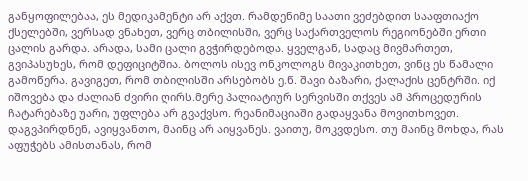განყოფილებაა, ეს მედიკამენტი არ აქვთ. რამდენიმე საათი ვეძებდით სააფთიაქო ქსელებში, ვერსად ვნახეთ, ვერც თბილისში, ვერც საქართველოს რეგიონებში ერთი ცალის გარდა. არადა, სამი ცალი გვჭირდებოდა. ყველგან, სადაც მივმართეთ, გვიპასუხეს, რომ დეფიციტშია. ბოლოს ისევ ონკოლოგს მივაკითხეთ, ვინც ეს წამალი გამოწერა. გავიგეთ, რომ თბილისში არსებობს ე.წ. შავი ბაზარი, ქალაქის ცენტრში. იქ იშოვება და ძალიან ძვირი ღირს.მერე პალიატიურ სერვისში თქვეს ამ პროცედურის ჩატარებაზე უარი, უფლება არ გვაქვსო. რეანიმაციაში გადაყვანა მოვითხოვეთ. დაგვპირდნენ, ავიყვანთო, მაინც არ აიყვანეს. ვაითუ, მოკვდესო. თუ მაინც მოხდა, რას აფუჭებს ამისთანას, რომ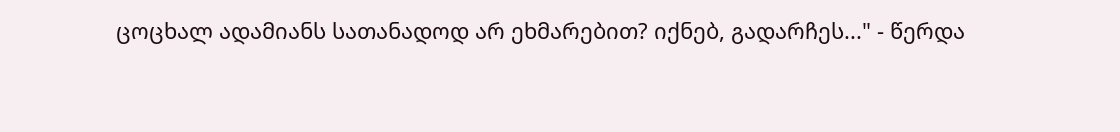ცოცხალ ადამიანს სათანადოდ არ ეხმარებით? იქნებ, გადარჩეს..." - წერდა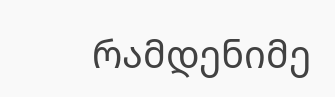რამდენიმე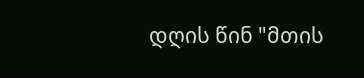დღის წინ "მთის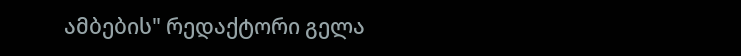ამბების" რედაქტორი გელა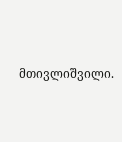მთივლიშვილი.